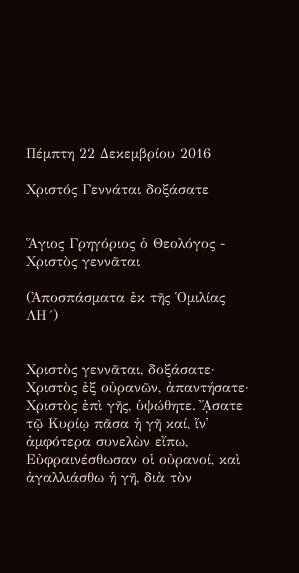Πέμπτη 22 Δεκεμβρίου 2016

Χριστός Γεννάται δοξάσατε


Ἅγιος Γρηγόριος ὁ Θεολόγος - Χριστὸς γεννᾶται

(Ἀποσπάσματα ἐκ τῆς Ὁμιλίας ΛΗ´)


Χριστὸς γεννᾶται, δοξάσατε· Χριστὸς ἐξ οὐρανῶν, ἀπαντήσατε· Χριστὸς ἐπὶ γῆς, ὑψώθητε. ᾌσατε τῷ Κυρίῳ πᾶσα ἡ γῆ καί, ἵν᾿ ἀμφότερα συνελὼν εἴπω, Εὐφραινέσθωσαν οἱ οὐρανοί, καὶ ἀγαλλιάσθω ἡ γῆ, διὰ τὸν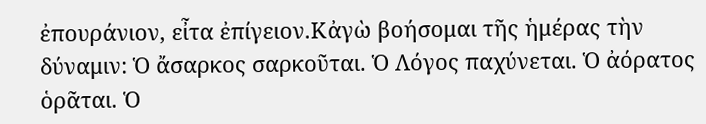ἐπουράνιον, εἶτα ἐπίγειον.Κἀγὼ βοήσομαι τῆς ἡμέρας τὴν δύναμιν: Ὁ ἄσαρκος σαρκοῦται. Ὁ Λόγος παχύνεται. Ὁ ἀόρατος ὁρᾶται. Ὁ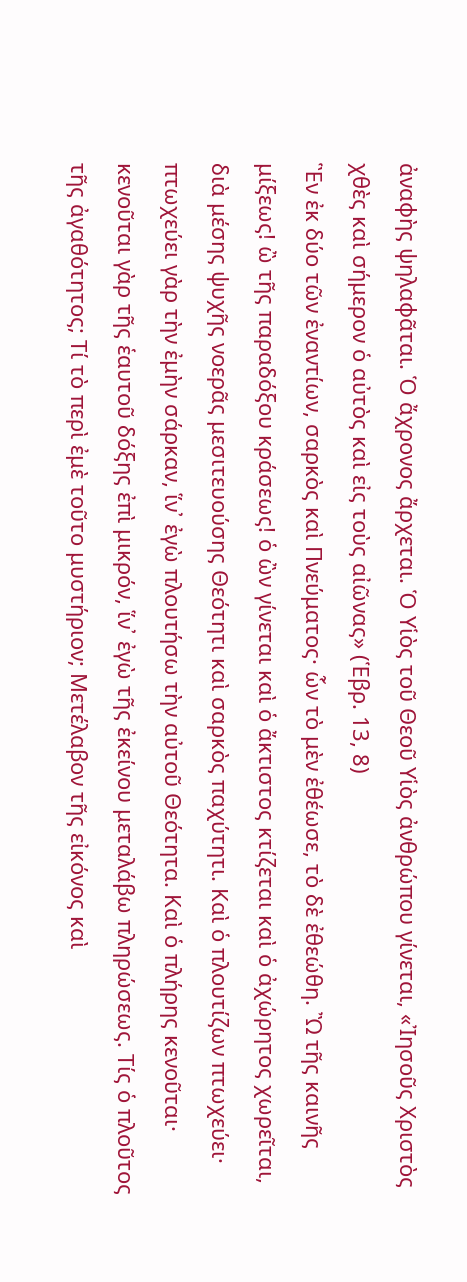ἀναφὴς ψηλαφᾶται. Ὁ ἄχρονος ἄρχεται. Ὁ Υἱὸς τοῦ Θεοῦ Υἱὸς ἀνθρώπου γίνεται, «Ἰησοῦς Χριστὸς χθὲς καὶ σήμερον ὁ αὐτὸς καὶ εἰς τοὺς αἰῶνας» (Ἑβρ. 13, 8)
Ἓν ἐκ δύο τῶν ἐναντίων, σαρκὸς καὶ Πνεύματος· ὧν τὸ μὲν ἐθέωσε, τὸ δὲ ἐθεώθη. Ὢ τῆς καινῆς μίξεως! ὢ τῆς παραδόξου κράσεως! ὁ ὢν γίνεται καὶ ὁ ἄκτιστος κτίζεται καὶ ὁ ἀχώρητος χωρεῖται, διὰ μέσης ψυχῆς νοερᾶς μεσιτευούσης Θεότητι καὶ σαρκὸς παχύτητι. Καὶ ὁ πλουτίζων πτωχεύει· πτωχεύει γὰρ τὴν ἐμὴν σάρκαν, ἵν᾿ ἐγὼ πλουτήσω τὴν αὐτοῦ Θεότητα. Καὶ ὁ πλήρης κενοῦται· κενοῦται γὰρ τῆς ἑαυτοῦ δόξης ἐπὶ μικρόν, ἵν᾿ ἐγὼ τῆς ἐκείνου μεταλάβω πληρώσεως. Τίς ὁ πλοῦτος τῆς ἀγαθότητος; Τί τὸ περὶ ἐμὲ τοῦτο μυστήριον; Μετέλαβον τῆς εἰκόνος καὶ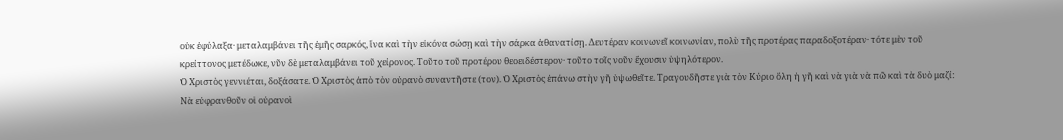οὐκ ἐφύλαξα· μεταλαμβάνει τῆς ἐμῆς σαρκός, ἵνα καὶ τὴν εἰκόνα σώσῃ καὶ τὴν σάρκα ἀθανατίσῃ. Δευτέραν κοινωνεῖ κοινωνίαν, πολὺ τῆς προτέρας παραδοξοτέραν· τότε μὲν τοῦ κρείττονος μετέδωκε, νῦν δὲ μεταλαμβάνει τοῦ χείρονος. Τοῦτο τοῦ προτέρου θεοειδέστερον· τοῦτο τοῖς νοῦν ἔχουσιν ὑψηλότερον.
Ὁ Χριστὸς γεννιέται, δοξάσατε. Ὁ Χριστὸς ἀπὸ τὸν οὐρανὸ συναντῆστε (τον). Ὁ Χριστὸς ἐπάνω στὴν γῆ ὑψωθεῖτε. Τραγουδῆστε γιὰ τὸν Κύριο ὅλη ἡ γῆ καὶ νὰ γιὰ νὰ πῶ καὶ τὰ δυὸ μαζί: Νὰ εὐφρανθοῦν οἱ οὐρανοὶ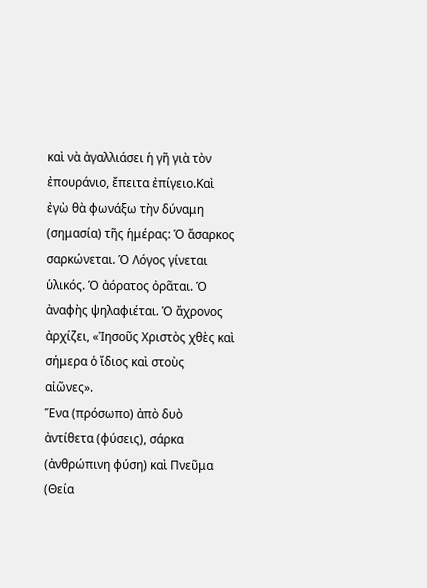καὶ νὰ ἀγαλλιάσει ἡ γῆ γιὰ τὸν ἐπουράνιο, ἔπειτα ἐπίγειο.Καὶ ἐγὼ θὰ φωνάξω τὴν δύναμη (σημασία) τῆς ἡμέρας: Ὁ ἄσαρκος σαρκώνεται. Ὁ Λόγος γίνεται ὑλικός. Ὁ ἀόρατος ὀρᾶται. Ὁ ἀναφὴς ψηλαφιέται. Ὁ ἄχρονος ἀρχίζει, «Ἰησοῦς Χριστὸς χθὲς καὶ σήμερα ὁ ἴδιος καὶ στοὺς αἰῶνες».
Ἕνα (πρόσωπο) ἀπὸ δυὸ ἀντίθετα (φύσεις), σάρκα (ἀνθρώπινη φύση) καὶ Πνεῦμα (Θεία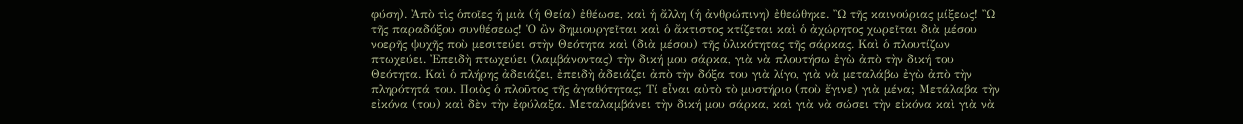φύση). Ἀπὸ τὶς ὁποῖες ἡ μιὰ (ἡ Θεία) ἐθέωσε, καὶ ἡ ἄλλη (ἡ ἀνθρώπινη) ἐθεώθηκε. Ὢ τῆς καινούριας μίξεως! Ὢ τῆς παραδόξου συνθέσεως! Ὁ ὢν δημιουργεῖται καὶ ὁ ἄκτιστος κτίζεται καὶ ὁ ἀχώρητος χωρεῖται διὰ μέσου νοερῆς ψυχῆς ποὺ μεσιτεύει στὴν Θεότητα καὶ (διὰ μέσου) τῆς ὑλικότητας τῆς σάρκας. Καὶ ὁ πλουτίζων πτωχεύει. Ἐπειδὴ πτωχεύει (λαμβάνοντας) τὴν δική μου σάρκα, γιὰ νὰ πλουτήσω ἐγὼ ἀπὸ τὴν δική του Θεότητα. Καὶ ὁ πλήρης ἀδειάζει, ἐπειδὴ ἀδειάζει ἀπὸ τὴν δόξα του γιὰ λίγο, γιὰ νὰ μεταλάβω ἐγὼ ἀπὸ τὴν πληρότητά του. Ποιὸς ὁ πλοῦτος τῆς ἀγαθότητας; Τί εἶναι αὐτὸ τὸ μυστήριο (ποὺ ἔγινε) γιὰ μένα; Μετάλαβα τὴν εἰκόνα (του) καὶ δὲν τὴν ἐφύλαξα. Μεταλαμβάνει τὴν δική μου σάρκα, καὶ γιὰ νὰ σώσει τὴν εἰκόνα καὶ γιὰ νὰ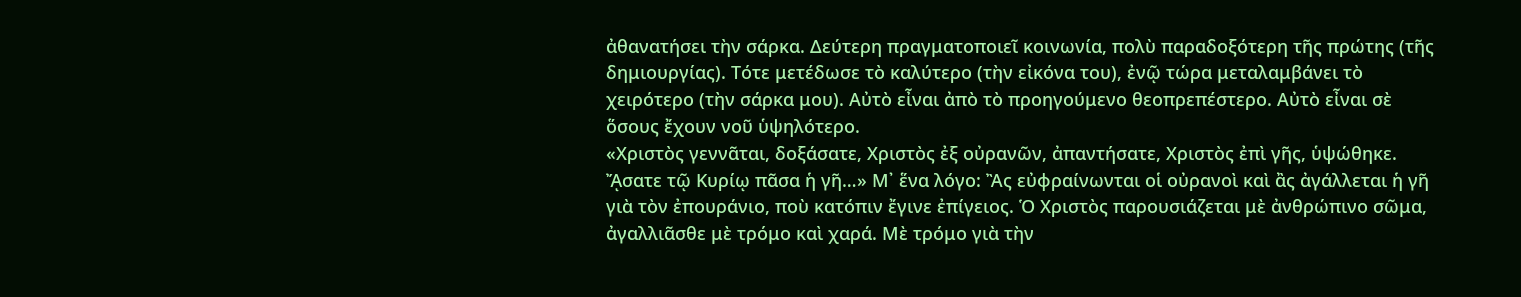ἀθανατήσει τὴν σάρκα. Δεύτερη πραγματοποιεῖ κοινωνία, πολὺ παραδοξότερη τῆς πρώτης (τῆς δημιουργίας). Τότε μετέδωσε τὸ καλύτερο (τὴν εἰκόνα του), ἐνῷ τώρα μεταλαμβάνει τὸ χειρότερο (τὴν σάρκα μου). Αὐτὸ εἶναι ἀπὸ τὸ προηγούμενο θεοπρεπέστερο. Αὐτὸ εἶναι σὲ ὅσους ἔχουν νοῦ ὑψηλότερο.
«Χριστὸς γεννᾶται, δοξάσατε, Χριστὸς ἐξ οὐρανῶν, ἀπαντήσατε, Χριστὸς ἐπὶ γῆς, ὑψώθηκε. ᾌσατε τῷ Κυρίῳ πᾶσα ἡ γῆ…» Μ᾿ ἕνα λόγο: Ἂς εὐφραίνωνται οἱ οὐρανοὶ καὶ ἂς ἀγάλλεται ἡ γῆ γιὰ τὸν ἐπουράνιο, ποὺ κατόπιν ἔγινε ἐπίγειος. Ὁ Χριστὸς παρουσιάζεται μὲ ἀνθρώπινο σῶμα, ἀγαλλιᾶσθε μὲ τρόμο καὶ χαρά. Μὲ τρόμο γιὰ τὴν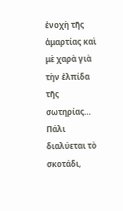ἐνοχὴ τῆς ἁμαρτίας καὶ μὲ χαρὰ γιὰ τὴν ἐλπίδα τῆς σωτηρίας…
Πάλι διαλύεται τὸ σκοτάδι,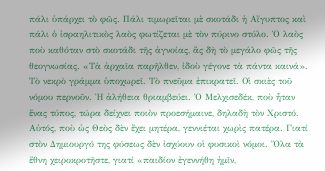πάλι ὑπάρχει τὸ φῶς. Πάλι τιμωρεῖται μὲ σκοτάδι ἡ Αἴγυπτος καὶ πάλι ὁ ἰσραηλιτικὸς λαὸς φωτίζεται μὲ τὸν πύρινο στύλο. Ὁ λαὸς ποὺ καθόταν στὸ σκοτάδι τῆς ἀγνοίας, ἂς δὴ τὸ μεγάλο φῶς τῆς θεογνωσίας. «Τὰ ἀρχαῖα παρῆλθεν, ἰδοὺ γέγονε τὰ πάντα καινά». Τὸ νεκρὸ γράμμα ὑποχωρεῖ. Τὸ πνεῦμα ἐπικρατεῖ. Οἱ σκιὲς τοῦ νόμου περνοῦν. Ἡ ἀλήθεια θριαμβεύει. Ὁ Μελχισεδέκ, ποὺ ἦταν ἕνας τύπος, τώρα δείχνει ποιὸν προεσήμαινε, δηλαδὴ τὸν Χριστό. Αὐτός, ποὺ ὡς Θεὸς δὲν ἔχει μητέρα, γεννιέται χωρὶς πατέρα. Γιατί στὸν Δημιουργό της φύσεως δὲν ἰσχύουν οἱ φυσικοὶ νόμοι. Ὅλα τὰ ἔθνη χειροκροτῆστε, γιατί «παιδίον ἐγεννήθη ἡμῖν,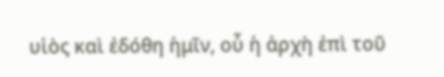υἱὸς καὶ ἐδόθη ἡμῖν, οὗ ἡ ἀρχὴ ἐπὶ τοῦ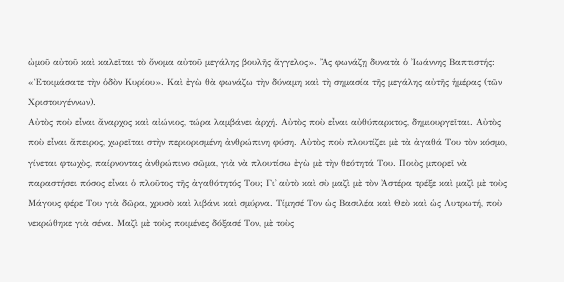ὠμοῦ αὐτοῦ καὶ καλεῖται τὸ ὄνομα αὐτοῦ μεγάλης βουλῆς ἄγγελος». Ἂς φωνάζῃ δυνατὰ ὁ Ἰωάννης Βαπτιστής: «Ἑτοιμάσατε τὴν ὁδὸν Κυρίου». Καὶ ἐγὼ θὰ φωνάζω τὴν δύναμη καὶ τὴ σημασία τῆς μεγάλης αὐτῆς ἡμέρας (τῶν Χριστουγέννων).
Αὐτὸς ποὺ εἶναι ἄναρχος καὶ αἰώνιος, τώρα λαμβάνει ἀρχή. Αὐτὸς ποὺ εἶναι αὐθύπαρκτος, δημιουργεῖται. Αὐτὸς ποὺ εἶναι ἄπειρος, χωρεῖται στὴν περιορισμένη ἀνθρώπινη φύση. Αὐτὸς ποὺ πλουτίζει μὲ τὰ ἀγαθά Του τὸν κόσμο, γίνεται φτωχὸς, παίρνοντας ἀνθρώπινο σῶμα, γιὰ νὰ πλουτίσω ἐγὼ μὲ τὴν θεότητά Του. Ποιὸς μπορεῖ νὰ παραστήσει πόσος εἶναι ὁ πλοῦτος τῆς ἀγαθότητός Του; Γι᾿ αὐτὸ καὶ σὺ μαζὶ μὲ τὸν Ἀστέρα τρέξε καὶ μαζὶ μὲ τοὺς Μάγους φέρε Του γιὰ δῶρα, χρυσὸ καὶ λιβάνι καὶ σμύρνα. Τίμησέ Τον ὡς Βασιλέα καὶ Θεὸ καὶ ὡς Λυτρωτή, ποὺ νεκρώθηκε γιὰ σένα. Μαζὶ μὲ τοὺς ποιμένες δόξασέ Τον, μὲ τοὺς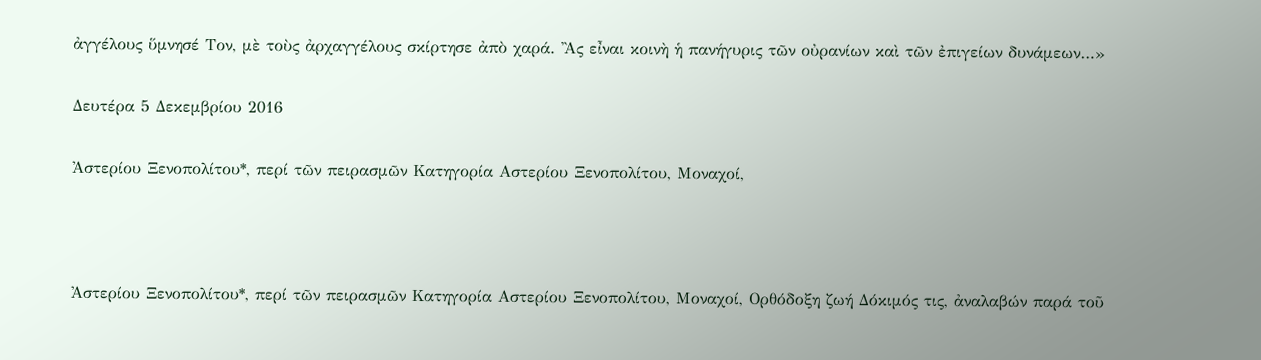ἀγγέλους ὕμνησέ Τον, μὲ τοὺς ἀρχαγγέλους σκίρτησε ἀπὸ χαρά. Ἂς εἶναι κοινὴ ἡ πανήγυρις τῶν οὐρανίων καὶ τῶν ἐπιγείων δυνάμεων…»

Δευτέρα 5 Δεκεμβρίου 2016

Ἀστερίου Ξενοπολίτου*, περί τῶν πειρασμῶν Κατηγορία Αστερίου Ξενοπολίτου, Μοναχοί,



Ἀστερίου Ξενοπολίτου*, περί τῶν πειρασμῶν Κατηγορία Αστερίου Ξενοπολίτου, Μοναχοί, Ορθόδοξη ζωή Δόκιμός τις, ἀναλαβών παρά τοῦ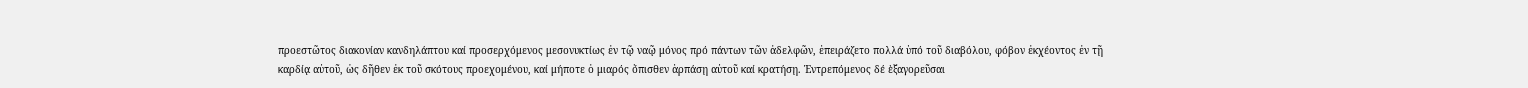προεστῶτος διακονίαν κανδηλάπτου καί προσερχόμενος μεσονυκτίως ἐν τῷ ναῷ μόνος πρό πάντων τῶν ἀδελφῶν, ἑπειράζετο πολλά ὑπό τοῦ διαβόλου, φόβον ἐκχέοντος ἐν τῇ καρδίᾳ αὐτοῦ, ὡς δῆθεν ἐκ τοῦ σκότους προεχομένου, καί μήποτε ὁ μιαρός ὄπισθεν ἁρπάσῃ αὐτοῦ καί κρατήσῃ. Ἐντρεπόμενος δέ ὲξαγορεῦσαι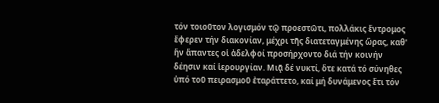τόν τοιοῦτον λογισμόν τῷ προεστῶτι, πολλάκις ἔντρομος ἔφερεν τήν διακονίαν, μέχρι τῆς διατεταγμένης ὥρας, καθ' ἥν ἅπαντες οἱ ἀδελφοί προσήρχοντο διά τήν κοινήν δέησιν καί ἱερουργίαν. Μιᾷ δέ νυκτί, ὅτε κατά τό σύνηθες ὑπό τοῦ πειρασμοῦ ἐταράττετο, καί μή δυνάμενος ἔτι τόν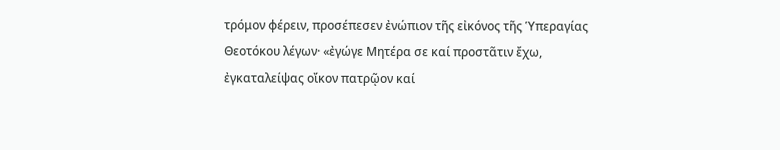τρόμον φέρειν, προσέπεσεν ἐνώπιον τῆς εἰκόνος τῆς Ὑπεραγίας Θεοτόκου λέγων· «ἐγώγε Μητέρα σε καί προστᾶτιν ἔχω, ἐγκαταλείψας οἴκον πατρῷον καί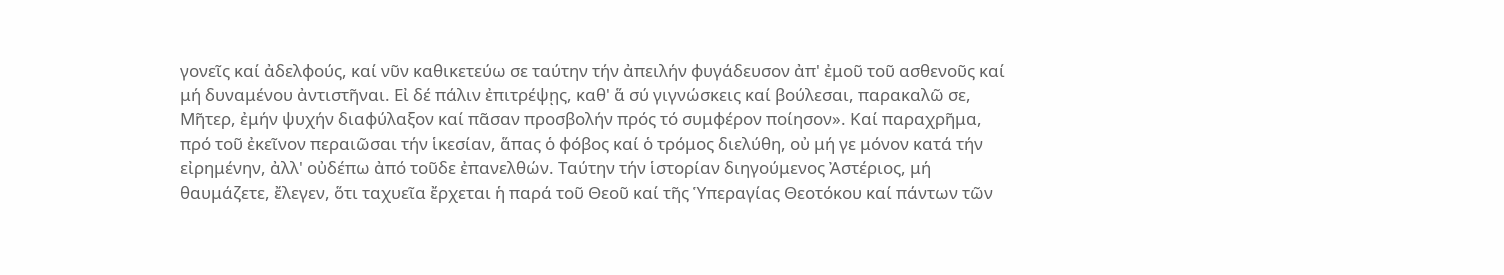γονεῖς καί ἀδελφούς, καί νῦν καθικετεύω σε ταύτην τήν ἀπειλήν φυγάδευσον ἀπ' ἐμοῦ τοῦ ασθενοῦς καί μή δυναμένου ἀντιστῆναι. Εἰ δέ πάλιν ἐπιτρέψῃς, καθ' ἅ σύ γιγνώσκεις καί βούλεσαι, παρακαλῶ σε, Μῆτερ, ἐμήν ψυχήν διαφύλαξον καί πᾶσαν προσβολήν πρός τό συμφέρον ποίησον». Καί παραχρῆμα, πρό τοῦ ἐκεῖνον περαιῶσαι τήν ἱκεσίαν, ἅπας ὁ φόβος καί ὁ τρόμος διελύθη, οὐ μή γε μόνον κατά τήν εἰρημένην, ἀλλ' οὐδέπω ἀπό τοῦδε ἐπανελθών. Ταύτην τήν ἱστορίαν διηγούμενος Ἀστέριος, μή θαυμάζετε, ἔλεγεν, ὅτι ταχυεῖα ἔρχεται ἡ παρά τοῦ Θεοῦ καί τῆς Ὑπεραγίας Θεοτόκου καί πάντων τῶν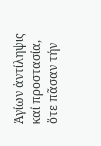Ἁγίων ἀντίληψις καί προστασία, ὅτε πᾶσαν τήν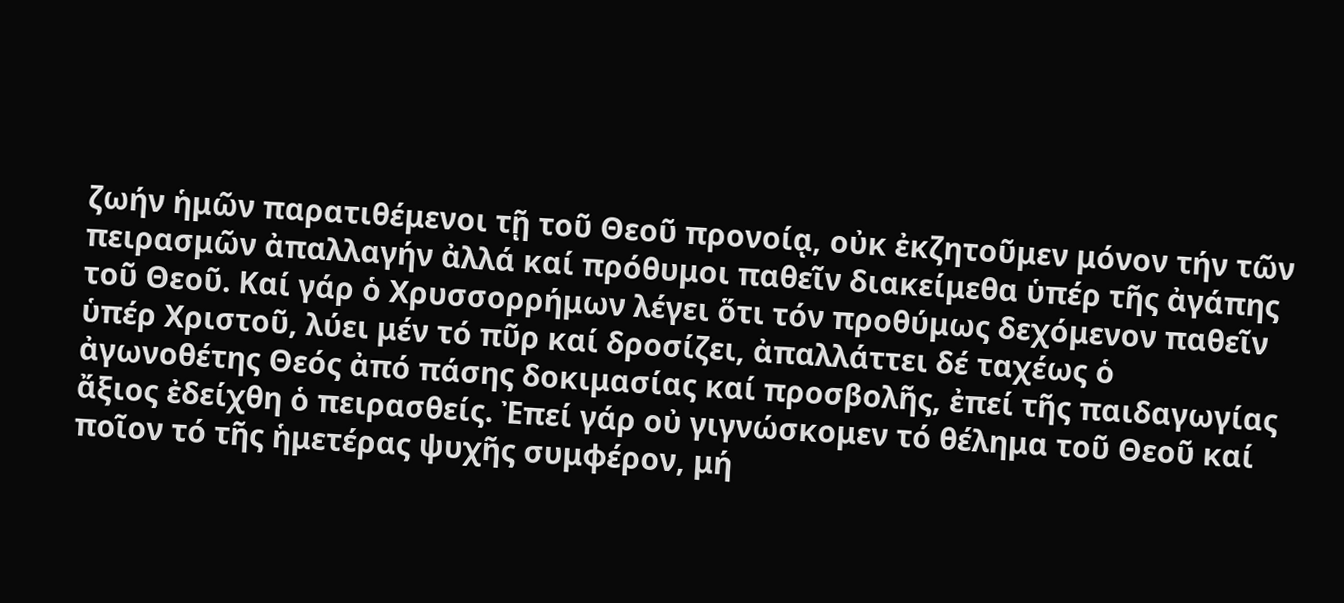ζωήν ἡμῶν παρατιθέμενοι τῇ τοῦ Θεοῦ προνοίᾳ, οὐκ ἐκζητοῦμεν μόνον τήν τῶν πειρασμῶν ἀπαλλαγήν ἀλλά καί πρόθυμοι παθεῖν διακείμεθα ὑπέρ τῆς ἀγάπης τοῦ Θεοῦ. Καί γάρ ὁ Χρυσσορρήμων λέγει ὅτι τόν προθύμως δεχόμενον παθεῖν ὑπέρ Χριστοῦ, λύει μέν τό πῦρ καί δροσίζει, ἀπαλλάττει δέ ταχέως ὁ ἀγωνοθέτης Θεός ἀπό πάσης δοκιμασίας καί προσβολῆς, ἐπεί τῆς παιδαγωγίας ἄξιος ἐδείχθη ὁ πειρασθείς. Ἐπεί γάρ οὐ γιγνώσκομεν τό θέλημα τοῦ Θεοῦ καί ποῖον τό τῆς ἡμετέρας ψυχῆς συμφέρον, μή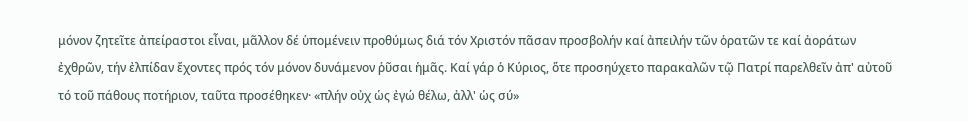μόνον ζητεῖτε ἀπείραστοι εἶναι, μᾶλλον δέ ὑπομένειν προθύμως διά τόν Χριστόν πᾶσαν προσβολήν καί ἀπειλήν τῶν ὁρατῶν τε καί ἀοράτων ἐχθρῶν, τήν ἐλπίδαν ἔχοντες πρός τόν μόνον δυνάμενον ῥῦσαι ἡμᾶς. Καί γάρ ὁ Κύριος, ὅτε προσηύχετο παρακαλῶν τῷ Πατρί παρελθεῖν ἀπ' αὐτοῦ τό τοῦ πάθους ποτήριον, ταῦτα προσέθηκεν· «πλήν οὐχ ὡς ἐγώ θέλω, ἀλλ' ὡς σύ»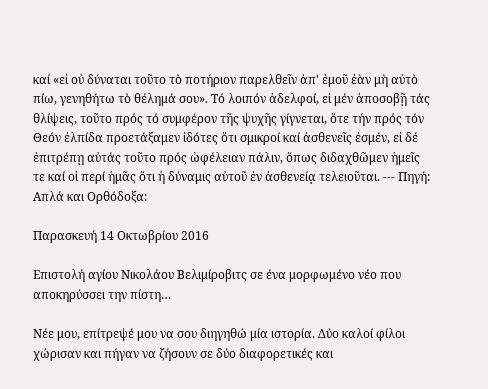καί «εἰ οὐ δύναται τοῦτο τὸ ποτήριον παρελθεῖν ἀπ' ἐμοῦ ἐὰν μὴ αὐτὸ πίω, γενηθήτω τὸ θέλημά σου». Τό λοιπόν ἀδελφοί, εἰ μέν ἀποσοβῇ τάς θλίψεις, τοῦτο πρός τό συμφέρον τῆς ψυχῆς γίγνεται, ὅτε τήν πρός τόν Θεόν ἐλπίδα προετάξαμεν ἰδότες ὅτι σμικροί καί ἀσθενεῖς ἐσμέν, εἰ δέ ἐπιτρέπῃ αὐτάς τοῦτο πρός ὠφέλειαν πάλιν, ὅπως διδαχθῶμεν ἡμεῖς τε καί οἱ περί ἡμᾶς ὅτι ἡ δύναμις αὐτοῦ ἐν ἀσθενείᾳ τελειοῦται. --- Πηγή: Απλά και Ορθόδοξα:

Παρασκευή 14 Οκτωβρίου 2016

Επιστολή αγίου Νικολάου Βελιμίροβιτς σε ένα μορφωμένο νέο που αποκηρύσσει την πίστη…

Νέε μου, επίτρεψέ μου να σου διηγηθώ μία ιστορία. Δύο καλοί φίλοι χώρισαν και πήγαν να ζήσουν σε δύο διαφορετικές και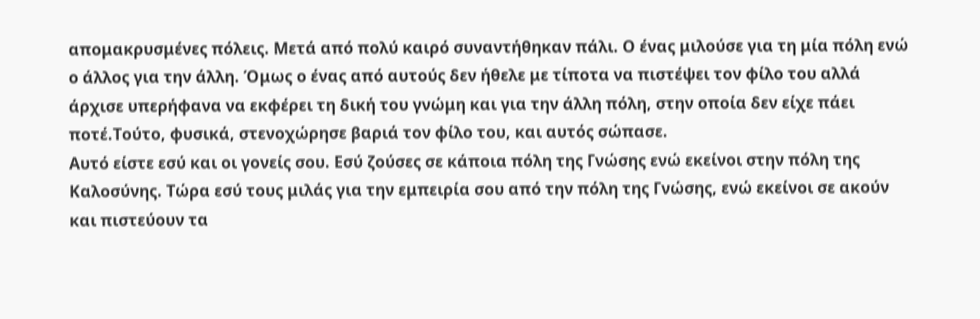απομακρυσμένες πόλεις. Μετά από πολύ καιρό συναντήθηκαν πάλι. Ο ένας μιλούσε για τη μία πόλη ενώ ο άλλος για την άλλη. Όμως ο ένας από αυτούς δεν ήθελε με τίποτα να πιστέψει τον φίλο του αλλά άρχισε υπερήφανα να εκφέρει τη δική του γνώμη και για την άλλη πόλη, στην οποία δεν είχε πάει ποτέ.Τούτο, φυσικά, στενοχώρησε βαριά τον φίλο του, και αυτός σώπασε.
Αυτό είστε εσύ και οι γονείς σου. Εσύ ζούσες σε κάποια πόλη της Γνώσης ενώ εκείνοι στην πόλη της Καλοσύνης. Τώρα εσύ τους μιλάς για την εμπειρία σου από την πόλη της Γνώσης, ενώ εκείνοι σε ακούν και πιστεύουν τα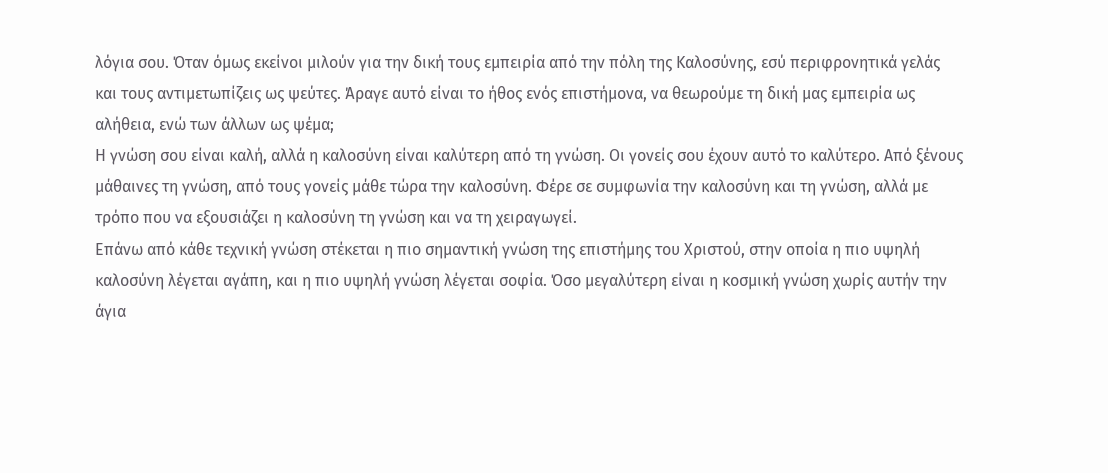λόγια σου. Όταν όμως εκείνοι μιλούν για την δική τους εμπειρία από την πόλη της Καλοσύνης, εσύ περιφρονητικά γελάς και τους αντιμετωπίζεις ως ψεύτες. Άραγε αυτό είναι το ήθος ενός επιστήμονα, να θεωρούμε τη δική μας εμπειρία ως αλήθεια, ενώ των άλλων ως ψέμα;
Η γνώση σου είναι καλή, αλλά η καλοσύνη είναι καλύτερη από τη γνώση. Οι γονείς σου έχουν αυτό το καλύτερο. Από ξένους μάθαινες τη γνώση, από τους γονείς μάθε τώρα την καλοσύνη. Φέρε σε συμφωνία την καλοσύνη και τη γνώση, αλλά με τρόπο που να εξουσιάζει η καλοσύνη τη γνώση και να τη χειραγωγεί.
Επάνω από κάθε τεχνική γνώση στέκεται η πιο σημαντική γνώση της επιστήμης του Χριστού, στην οποία η πιο υψηλή καλοσύνη λέγεται αγάπη, και η πιο υψηλή γνώση λέγεται σοφία. Όσο μεγαλύτερη είναι η κοσμική γνώση χωρίς αυτήν την άγια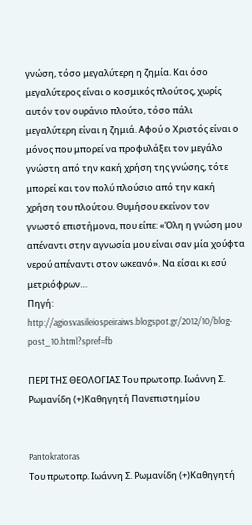γνώση, τόσο μεγαλύτερη η ζημία. Και όσο μεγαλύτερος είναι ο κοσμικός πλούτος, χωρίς αυτόν τον ουράνιο πλούτο, τόσο πάλι μεγαλύτερη είναι η ζημιά. Αφού ο Χριστός είναι ο μόνος που μπορεί να προφυλάξει τον μεγάλο γνώστη από την κακή χρήση της γνώσης, τότε μπορεί και τον πολύ πλούσιο από την κακή χρήση του πλούτου. Θυμήσου εκείνον τον γνωστό επιστήμονα, που είπε: «Όλη η γνώση μου απέναντι στην αγνωσία μου είναι σαν μία χούφτα νερού απέναντι στον ωκεανό». Να είσαι κι εσύ μετριόφρων…
Πηγή: http://agiosvasileiospeiraiws.blogspot.gr/2012/10/blog-post_10.html?spref=fb

ΠΕΡΙ ΤΗΣ ΘΕΟΛΟΓΙΑΣ Του πρωτοπρ. Ιωάννη Σ. Ρωμανίδη (+)Καθηγητή Πανεπιστημίου


Pantokratoras
Του πρωτοπρ. Ιωάννη Σ. Ρωμανίδη (+)Καθηγητή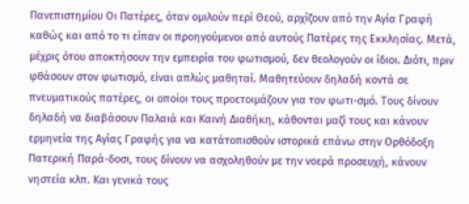Πανεπιστημίου Οι Πατέρες, όταν ομιλούν περί Θεού, αρχίζουν από την Αγία Γραφή καθώς και από το τι είπαν οι προηγούμενοι από αυτούς Πατέρες της Εκκλησίας. Μετά, μέχρις ότου αποκτήσουν την εμπειρία του φωτισμού, δεν θεολογούν οι ίδιοι. Διότι, πριν φθάσουν στον φωτισμό, είναι απλώς μαθηταί. Μαθητεύουν δηλαδή κοντά σε πνευματικούς πατέρες, οι οποίοι τους προετοιμάζουν για τον φωτι-σμό. Τους δίνουν δηλαδή να διαβάσουν Παλαιά και Καινή Διαθήκη, κάθονται μαζί τους και κάνουν ερμηνεία της Αγίας Γραφής για να κατάτοπισθούν ιστορικά επάνω στην Ορθόδοξη Πατερική Παρά-δοσι, τους δίνουν να ασχοληθούν με την νοερά προσευχή, κάνουν νηστεία κλπ. Και γενικά τους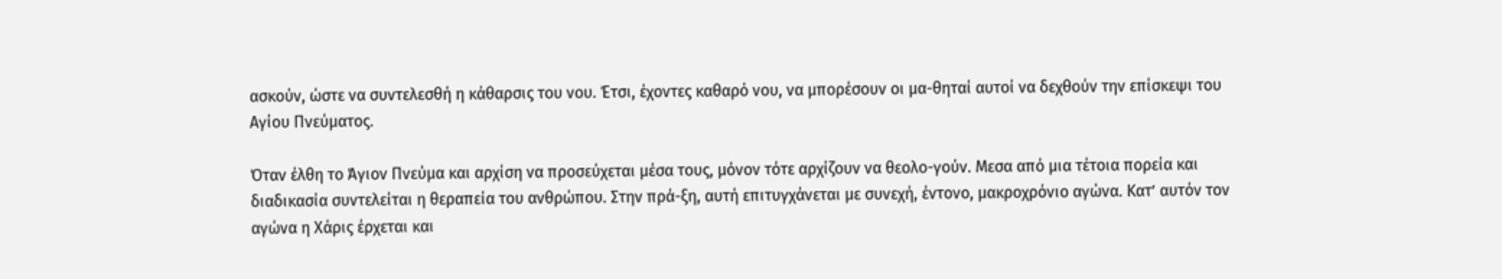ασκούν, ώστε να συντελεσθή η κάθαρσις του νου. Έτσι, έχοντες καθαρό νου, να μπορέσουν οι μα-θηταί αυτοί να δεχθούν την επίσκεψι του Αγίου Πνεύματος.

Όταν έλθη το Άγιον Πνεύμα και αρχίση να προσεύχεται μέσα τους, μόνον τότε αρχίζουν να θεολο-γούν. Μεσα από μια τέτοια πορεία και διαδικασία συντελείται η θεραπεία του ανθρώπου. Στην πρά-ξη, αυτή επιτυγχάνεται με συνεχή, έντονο, μακροχρόνιο αγώνα. Κατ’ αυτόν τον αγώνα η Χάρις έρχεται και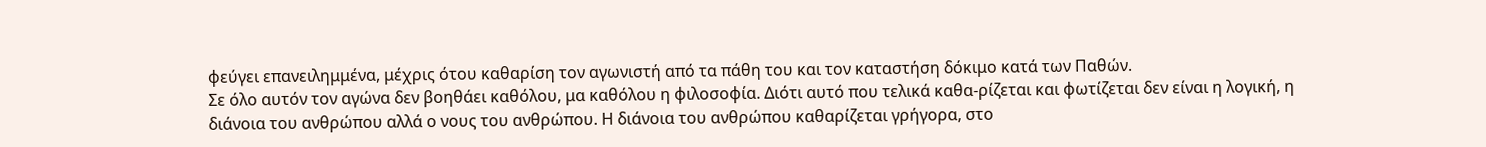φεύγει επανειλημμένα, μέχρις ότου καθαρίση τον αγωνιστή από τα πάθη του και τον καταστήση δόκιμο κατά των Παθών.
Σε όλο αυτόν τον αγώνα δεν βοηθάει καθόλου, μα καθόλου η φιλοσοφία. Διότι αυτό που τελικά καθα-ρίζεται και φωτίζεται δεν είναι η λογική, η διάνοια του ανθρώπου αλλά ο νους του ανθρώπου. Η διάνοια του ανθρώπου καθαρίζεται γρήγορα, στο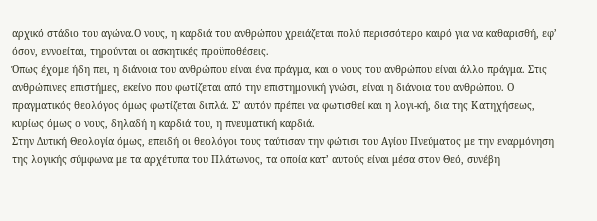αρχικό στάδιο του αγώνα.Ο νους, η καρδιά του ανθρώπου χρειάζεται πολύ περισσότερο καιρό για να καθαρισθή, εφ’ όσον, εννοείται, τηρούνται οι ασκητικές προϋποθέσεις.
Όπως έχομε ήδη πει, η διάνοια του ανθρώπου είναι ένα πράγμα, και ο νους του ανθρώπου είναι άλλο πράγμα. Στις ανθρώπινες επιστήμες, εκείνο που φωτίζεται από την επιστημονική γνώσι, είναι η διάνοια του ανθρώπου. Ο πραγματικός θεολόγος όμως φωτίζεται διπλά. Σ’ αυτόν πρέπει να φωτισθεί και η λογι-κή, δια της Κατηχήσεως, κυρίως όμως ο νους, δηλαδή η καρδιά του, η πνευματική καρδιά.
Στην Δυτική Θεολογία όμως, επειδή οι θεολόγοι τους ταύτισαν την φώτισι του Αγίου Πνεύματος με την εναρμόνηση της λογικής σύμφωνα με τα αρχέτυπα του Πλάτωνος, τα οποία κατ’ αυτούς είναι μέσα στον Θεό, συνέβη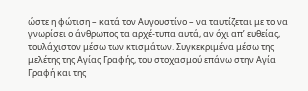ώστε η φώτιση – κατά τον Αυγουστίνο – να ταυτίζεται με το να γνωρίσει ο άνθρωπος τα αρχέ-τυπα αυτά, αν όχι απ’ ευθείας, τουλάχιστον μέσω των κτισμάτων. Συγκεκριμένα μέσω της μελέτης της Αγίας Γραφής, του στοχασμού επάνω στην Αγία Γραφή και της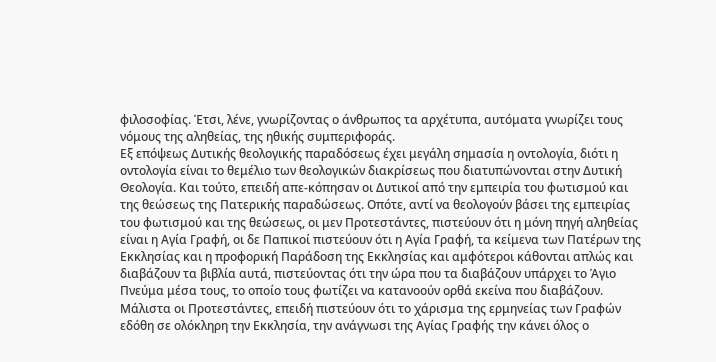φιλοσοφίας. Έτσι, λένε, γνωρίζοντας ο άνθρωπος τα αρχέτυπα, αυτόματα γνωρίζει τους νόμους της αληθείας, της ηθικής συμπεριφοράς.
Εξ επόψεως Δυτικής θεολογικής παραδόσεως έχει μεγάλη σημασία η οντολογία, διότι η οντολογία είναι το θεμέλιο των θεολογικών διακρίσεως που διατυπώνονται στην Δυτική Θεολογία. Και τούτο, επειδή απε-κόπησαν οι Δυτικοί από την εμπειρία του φωτισμού και της θεώσεως της Πατερικής παραδώσεως. Οπότε, αντί να θεολογούν βάσει της εμπειρίας του φωτισμού και της θεώσεως, οι μεν Προτεστάντες, πιστεύουν ότι η μόνη πηγή αληθείας είναι η Αγία Γραφή, οι δε Παπικοί πιστεύουν ότι η Αγία Γραφή, τα κείμενα των Πατέρων της Εκκλησίας και η προφορική Παράδοση της Εκκλησίας και αμφότεροι κάθονται απλώς και διαβάζουν τα βιβλία αυτά, πιστεύοντας ότι την ώρα που τα διαβάζουν υπάρχει το Άγιο Πνεύμα μέσα τους, το οποίο τους φωτίζει να κατανοούν ορθά εκείνα που διαβάζουν. Μάλιστα οι Προτεστάντες, επειδή πιστεύουν ότι το χάρισμα της ερμηνείας των Γραφών εδόθη σε ολόκληρη την Εκκλησία, την ανάγνωσι της Αγίας Γραφής την κάνει όλος ο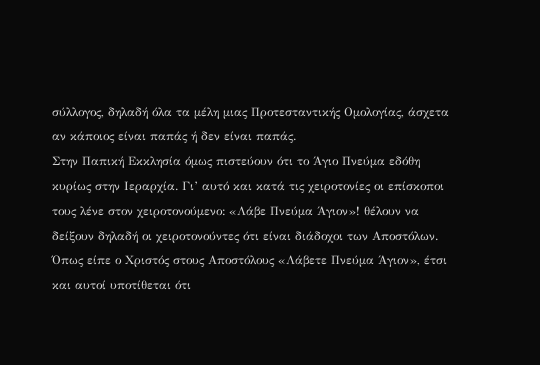σύλλογος, δηλαδή όλα τα μέλη μιας Προτεσταντικής Ομολογίας, άσχετα αν κάποιος είναι παπάς ή δεν είναι παπάς.
Στην Παπική Εκκλησία όμως πιστεύουν ότι το Άγιο Πνεύμα εδόθη κυρίως στην Ιεραρχία. Γι’ αυτό και κατά τις χειροτονίες οι επίσκοποι τους λένε στον χειροτονούμενο: «Λάβε Πνεύμα Άγιον»! θέλουν να δείξουν δηλαδή οι χειροτονούντες ότι είναι διάδοχοι των Αποστόλων. Όπως είπε ο Χριστός στους Αποστόλους «Λάβετε Πνεύμα Άγιον», έτσι και αυτοί υποτίθεται ότι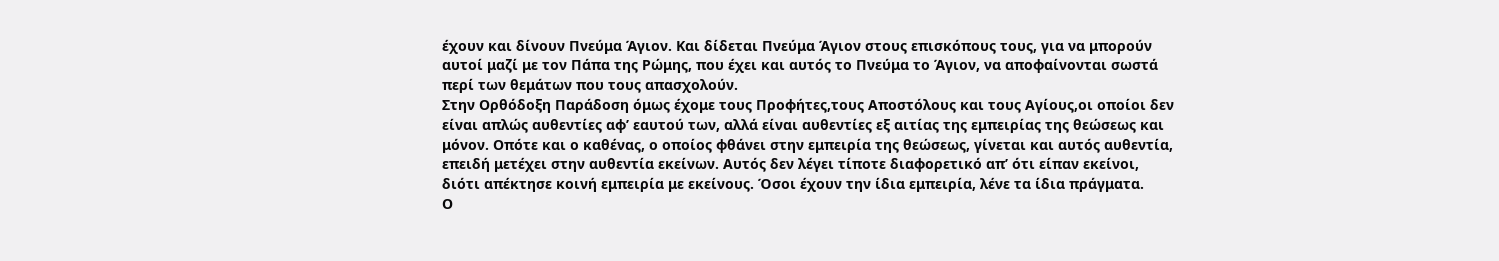έχουν και δίνουν Πνεύμα Άγιον. Και δίδεται Πνεύμα Άγιον στους επισκόπους τους, για να μπορούν αυτοί μαζί με τον Πάπα της Ρώμης, που έχει και αυτός το Πνεύμα το Άγιον, να αποφαίνονται σωστά περί των θεμάτων που τους απασχολούν.
Στην Ορθόδοξη Παράδοση όμως έχομε τους Προφήτες,τους Αποστόλους και τους Αγίους,οι οποίοι δεν είναι απλώς αυθεντίες αφ’ εαυτού των, αλλά είναι αυθεντίες εξ αιτίας της εμπειρίας της θεώσεως και μόνον. Οπότε και ο καθένας, ο οποίος φθάνει στην εμπειρία της θεώσεως, γίνεται και αυτός αυθεντία, επειδή μετέχει στην αυθεντία εκείνων. Αυτός δεν λέγει τίποτε διαφορετικό απ’ ότι είπαν εκείνοι, διότι απέκτησε κοινή εμπειρία με εκείνους. Όσοι έχουν την ίδια εμπειρία, λένε τα ίδια πράγματα.
Ο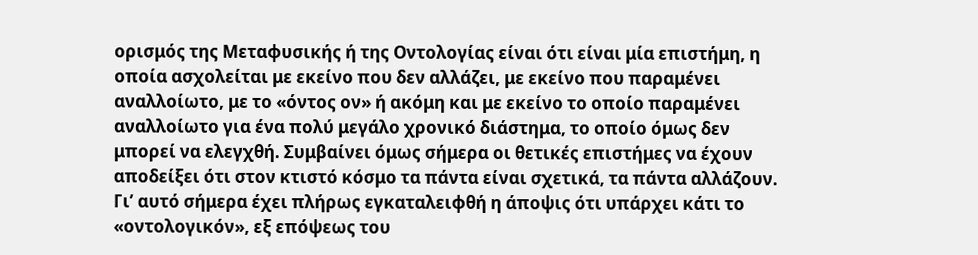ορισμός της Μεταφυσικής ή της Οντολογίας είναι ότι είναι μία επιστήμη, η οποία ασχολείται με εκείνο που δεν αλλάζει, με εκείνο που παραμένει αναλλοίωτο, με το «όντος ον» ή ακόμη και με εκείνο το οποίο παραμένει αναλλοίωτο για ένα πολύ μεγάλο χρονικό διάστημα, το οποίο όμως δεν μπορεί να ελεγχθή. Συμβαίνει όμως σήμερα οι θετικές επιστήμες να έχουν αποδείξει ότι στον κτιστό κόσμο τα πάντα είναι σχετικά, τα πάντα αλλάζουν. Γι’ αυτό σήμερα έχει πλήρως εγκαταλειφθή η άποψις ότι υπάρχει κάτι το «οντολογικόν», εξ επόψεως του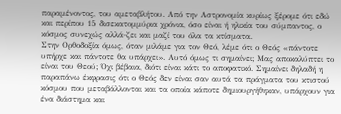παραμένοντος, του αμεταβλήτου. Από την Αστρονομία κυρίως ξέρομε ότι εδώ και περίπου 15 δισεκατομμύρια χρόνια, όσο είναι ή ηλικία του σύμπαντος, ο κόσμος συνεχώς αλλά-ζει και μαζί του όλα τα κτίσματα.
Στην Ορθοδοξία όμως, όταν μιλάμε για τον Θεό, λέμε ότι ο Θεός «πάντοτε υπήρχε και πάντοτε θα υπάρχει». Αυτό όμως τι σημαίνει; Μας αποκαλύπτει το είναι του Θεού; Όχι βέβαια, διότι είναι κάτι το αποφατικό. Σημαίνει δηλαδή η παραπάνω έκφρασις ότι ο Θεός δεν είναι σαν αυτά τα πράγματα του κτιστού κόσμου που μεταβάλλονται και τα οποία κάποτε δημιουργήθηκαν, υπάρχουν για ένα διάστημα και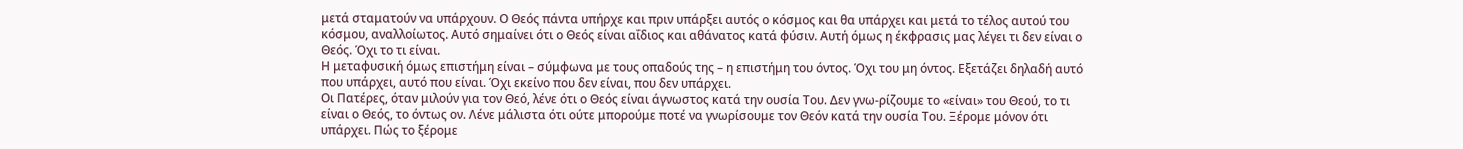μετά σταματούν να υπάρχουν. Ο Θεός πάντα υπήρχε και πριν υπάρξει αυτός ο κόσμος και θα υπάρχει και μετά το τέλος αυτού του κόσμου, αναλλοίωτος. Αυτό σημαίνει ότι ο Θεός είναι αΐδιος και αθάνατος κατά φύσιν. Αυτή όμως η έκφρασις μας λέγει τι δεν είναι ο Θεός. Όχι το τι είναι.
Η μεταφυσική όμως επιστήμη είναι – σύμφωνα με τους οπαδούς της – η επιστήμη του όντος. Όχι του μη όντος. Εξετάζει δηλαδή αυτό που υπάρχει, αυτό που είναι. Όχι εκείνο που δεν είναι, που δεν υπάρχει.
Οι Πατέρες, όταν μιλούν για τον Θεό, λένε ότι ο Θεός είναι άγνωστος κατά την ουσία Του. Δεν γνω-ρίζουμε το «είναι» του Θεού, το τι είναι ο Θεός, το όντως ον. Λένε μάλιστα ότι ούτε μπορούμε ποτέ να γνωρίσουμε τον Θεόν κατά την ουσία Του. Ξέρομε μόνον ότι υπάρχει. Πώς το ξέρομε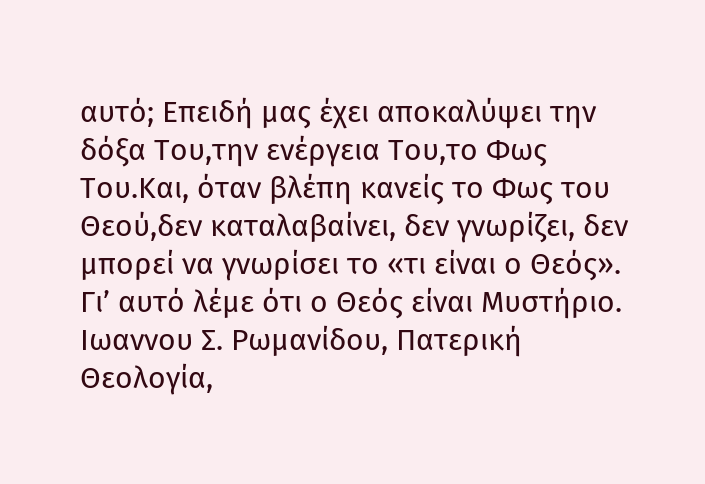αυτό; Επειδή μας έχει αποκαλύψει την δόξα Του,την ενέργεια Του,το Φως Του.Και, όταν βλέπη κανείς το Φως του Θεού,δεν καταλαβαίνει, δεν γνωρίζει, δεν μπορεί να γνωρίσει το «τι είναι ο Θεός». Γι’ αυτό λέμε ότι ο Θεός είναι Μυστήριο.
Ιωαννου Σ. Ρωμανίδου, Πατερική Θεολογία,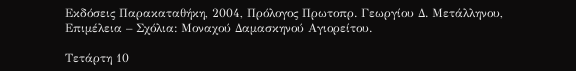Εκδόσεις Παρακαταθήκη, 2004, Πρόλογος Πρωτοπρ. Γεωργίου Δ. Μετάλληνου, Επιμέλεια – Σχόλια: Μοναχού Δαμασκηνού Αγιορείτου.

Τετάρτη 10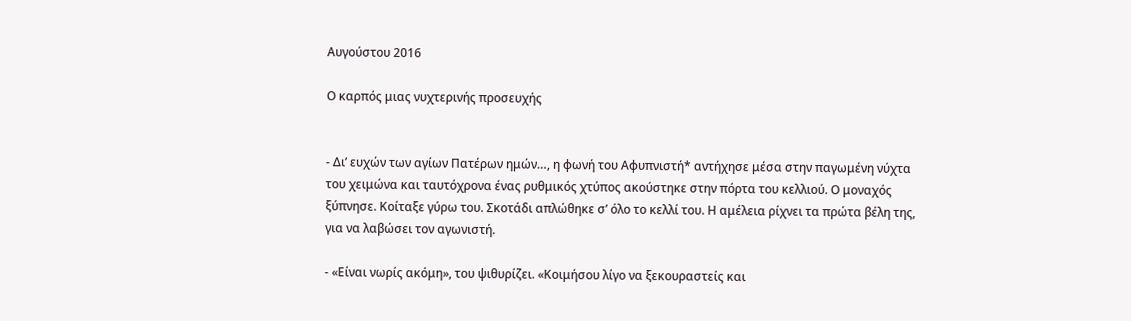Αυγούστου 2016

Ο καρπός μιας νυχτερινής προσευχής


- Δι’ ευχών των αγίων Πατέρων ημών…, η φωνή του Αφυπνιστή* αντήχησε μέσα στην παγωμένη νύχτα του χειμώνα και ταυτόχρονα ένας ρυθμικός χτύπος ακούστηκε στην πόρτα του κελλιού. Ο μοναχός ξύπνησε. Κοίταξε γύρω του. Σκοτάδι απλώθηκε σ’ όλο το κελλί του. Η αμέλεια ρίχνει τα πρώτα βέλη της, για να λαβώσει τον αγωνιστή.

- «Είναι νωρίς ακόμη», του ψιθυρίζει. «Κοιμήσου λίγο να ξεκουραστείς και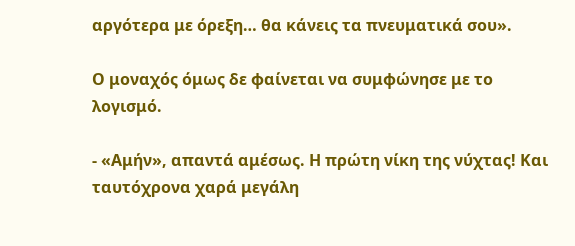αργότερα με όρεξη… θα κάνεις τα πνευματικά σου».

Ο μοναχός όμως δε φαίνεται να συμφώνησε με το λογισμό.

- «Αμήν», απαντά αμέσως. Η πρώτη νίκη της νύχτας! Και ταυτόχρονα χαρά μεγάλη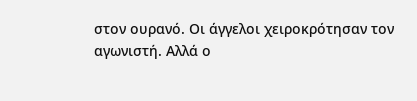στον ουρανό. Οι άγγελοι χειροκρότησαν τον αγωνιστή. Αλλά ο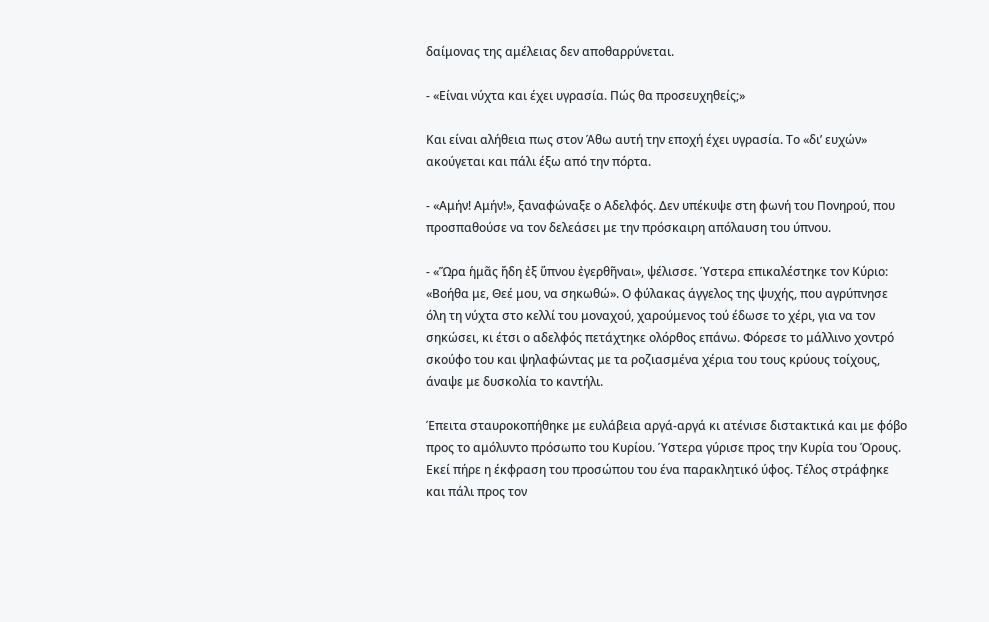δαίμονας της αμέλειας δεν αποθαρρύνεται.

- «Είναι νύχτα και έχει υγρασία. Πώς θα προσευχηθείς;»

Και είναι αλήθεια πως στον Άθω αυτή την εποχή έχει υγρασία. Το «δι’ ευχών» ακούγεται και πάλι έξω από την πόρτα.

- «Αμήν! Αμήν!», ξαναφώναξε ο Αδελφός. Δεν υπέκυψε στη φωνή του Πονηρού, που προσπαθούσε να τον δελεάσει με την πρόσκαιρη απόλαυση του ύπνου.

- «Ὥρα ἡμᾶς ἤδη ἐξ ὕπνου ἐγερθῆναι», ψέλισσε. Ύστερα επικαλέστηκε τον Κύριο: «Βοήθα με, Θεέ μου, να σηκωθώ». Ο φύλακας άγγελος της ψυχής, που αγρύπνησε όλη τη νύχτα στο κελλί του μοναχού, χαρούμενος τού έδωσε το χέρι, για να τον σηκώσει, κι έτσι ο αδελφός πετάχτηκε ολόρθος επάνω. Φόρεσε το μάλλινο χοντρό σκούφο του και ψηλαφώντας με τα ροζιασμένα χέρια του τους κρύους τοίχους, άναψε με δυσκολία το καντήλι.

Έπειτα σταυροκοπήθηκε με ευλάβεια αργά-αργά κι ατένισε διστακτικά και με φόβο προς το αμόλυντο πρόσωπο του Κυρίου. Ύστερα γύρισε προς την Κυρία του Όρους. Εκεί πήρε η έκφραση του προσώπου του ένα παρακλητικό ύφος. Τέλος στράφηκε και πάλι προς τον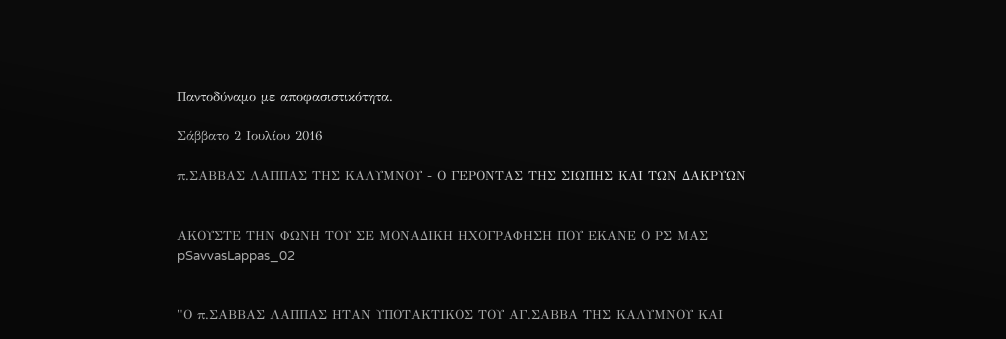Παντοδύναμο με αποφασιστικότητα.

Σάββατο 2 Ιουλίου 2016

π.ΣΑΒΒΑΣ ΛΑΠΠΑΣ ΤΗΣ ΚΑΛΥΜΝΟΥ - Ο ΓΕΡΟΝΤΑΣ ΤΗΣ ΣΙΩΠΗΣ ΚΑΙ ΤΩΝ ΔΑΚΡΥΩΝ


ΑΚΟΥΣΤΕ ΤΗΝ ΦΩΝΗ ΤΟΥ ΣΕ ΜΟΝΑΔΙΚΗ ΗΧΟΓΡΑΦΗΣΗ ΠΟΥ ΕΚΑΝΕ Ο ΡΣ ΜΑΣ
pSavvasLappas_02


"Ο π.ΣΑΒΒΑΣ ΛΑΠΠΑΣ ΗΤΑΝ ΥΠΟΤΑΚΤΙΚΟΣ ΤΟΥ ΑΓ.ΣΑΒΒΑ ΤΗΣ ΚΑΛΥΜΝΟΥ ΚΑΙ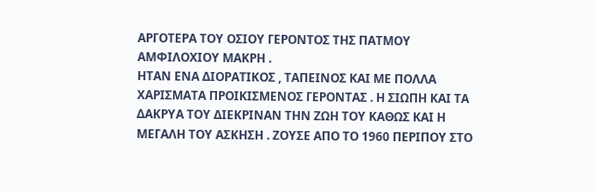ΑΡΓΟΤΕΡΑ ΤΟΥ ΟΣΙΟΥ ΓΕΡΟΝΤΟΣ ΤΗΣ ΠΑΤΜΟΥ ΑΜΦΙΛΟΧΙΟΥ ΜΑΚΡΗ .
ΗΤΑΝ ΕΝΑ ΔΙΟΡΑΤΙΚΟΣ , ΤΑΠΕΙΝΟΣ ΚΑΙ ΜΕ ΠΟΛΛΑ ΧΑΡΙΣΜΑΤΑ ΠΡΟΙΚΙΣΜΕΝΟΣ ΓΕΡΟΝΤΑΣ . Η ΣΙΩΠΗ ΚΑΙ ΤΑ ΔΑΚΡΥΑ ΤΟΥ ΔΙΕΚΡΙΝΑΝ ΤΗΝ ΖΩΗ ΤΟΥ ΚΑΘΩΣ ΚΑΙ Η ΜΕΓΑΛΗ ΤΟΥ ΑΣΚΗΣΗ . ΖΟΥΣΕ ΑΠΟ ΤΟ 1960 ΠΕΡΙΠΟΥ ΣΤΟ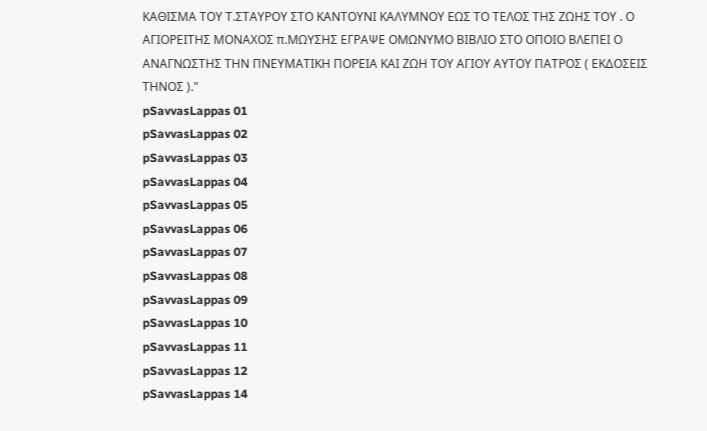ΚΑΘΙΣΜΑ ΤΟΥ Τ.ΣΤΑΥΡΟΥ ΣΤΟ ΚΑΝΤΟΥΝΙ ΚΑΛΥΜΝΟΥ ΕΩΣ ΤΟ ΤΕΛΟΣ ΤΗΣ ΖΩΗΣ ΤΟΥ . Ο ΑΓΙΟΡΕΙΤΗΣ ΜΟΝΑΧΟΣ π.ΜΩΥΣΗΣ ΕΓΡΑΨΕ ΟΜΩΝΥΜΟ ΒΙΒΛΙΟ ΣΤΟ ΟΠΟΙΟ ΒΛΕΠΕΙ Ο ΑΝΑΓΝΩΣΤΗΣ ΤΗΝ ΠΝΕΥΜΑΤΙΚΗ ΠΟΡΕΙΑ ΚΑΙ ΖΩΗ ΤΟΥ ΑΓΙΟΥ ΑΥΤΟΥ ΠΑΤΡΟΣ ( ΕΚΔΟΣΕΙΣ ΤΗΝΟΣ )."
pSavvasLappas 01
pSavvasLappas 02
pSavvasLappas 03
pSavvasLappas 04
pSavvasLappas 05
pSavvasLappas 06
pSavvasLappas 07
pSavvasLappas 08
pSavvasLappas 09
pSavvasLappas 10
pSavvasLappas 11
pSavvasLappas 12
pSavvasLappas 14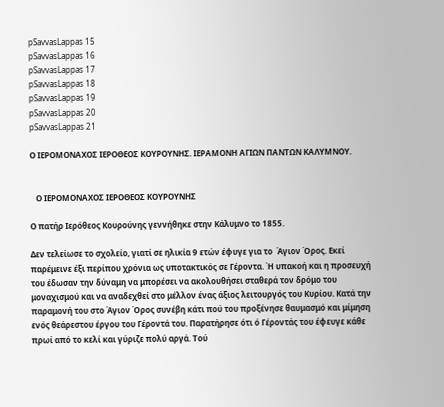pSavvasLappas 15
pSavvasLappas 16
pSavvasLappas 17
pSavvasLappas 18
pSavvasLappas 19
pSavvasLappas 20
pSavvasLappas 21

Ο ΙΕΡΟΜΟΝΑΧΟΣ ΙΕΡΟΘΕΟΣ ΚΟΥΡΟΥΝΗΣ. ΙΕΡΑΜΟΝΗ ΑΓΙΩΝ ΠΑΝΤΩΝ ΚΑΛΥΜΝΟΥ.


   Ο ΙΕΡΟΜΟΝΑΧΟΣ ΙΕΡΟΘΕΟΣ ΚΟΥΡΟΥΝΗΣ

Ο πατήρ Ιερόθεος Κουρούνης γεννήθηκε στην Κάλυμνο το 1855.

Δεν τελείωσε το σχολείο, γιατί σε ηλικία 9 ετών έφυγε για το  Άγιον Όρος. Εκεί παρέμεινε έξι περίπου χρόνια ως υποτακτικός σε Γέροντα. Ή υπακοή και η προσευχή του έδωσαν την δύναμη να μπορέσει να ακολουθήσει σταθερά τον δρόμο του μοναχισμού και να αναδεχθεί στο μέλλον ένας άξιος λειτουργός του Κυρίου. Κατά την παραμονή του στο Άγιον Όρος συνέβη κάτι πού του προξένησε θαυμασμό και μίμηση ενός θεάρεστου έργου του Γέροντά του. Παρατήρησε ότι ό Γέροντάς του έφευγε κάθε πρωί από το κελί και γύριζε πολύ αργά. Τού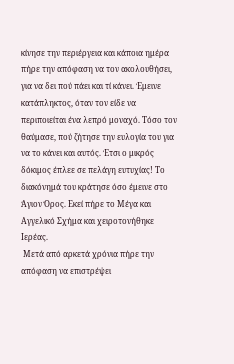κίνησε την περιέργεια και κάποια ημέρα πήρε την απόφαση να τον ακολουθήσει, για να δει πού πάει και τί κάνει. Έμεινε κατάπληκτος, όταν τον είδε να περιποιείται ένα λεπρό μοναχό. Τόσο τον θαύμασε, πού ζήτησε την ευλογία του για να το κάνει και αυτός. Έτσι ο μικρός δόκιμος έπλεε σε πελάγη ευτυχίας! Το διακόνημά του κράτησε όσο έμεινε στο Άγιον Όρος. Εκεί πήρε το Μέγα και Αγγελικό Σχήμα και χειροτονήθηκε Ιερέας.
 Μετά από αρκετά χρόνια πήρε την απόφαση να επιστρέψει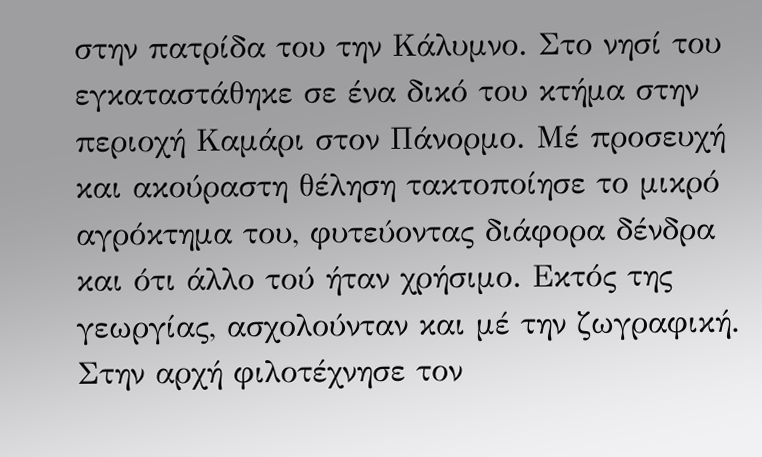στην πατρίδα του την Κάλυμνο. Στο νησί του εγκαταστάθηκε σε ένα δικό του κτήμα στην περιοχή Καμάρι στον Πάνορμο. Μέ προσευχή και ακούραστη θέληση τακτοποίησε το μικρό αγρόκτημα του, φυτεύοντας διάφορα δένδρα και ότι άλλο τού ήταν χρήσιμο. Εκτός της γεωργίας, ασχολούνταν και μέ την ζωγραφική. Στην αρχή φιλοτέχνησε τον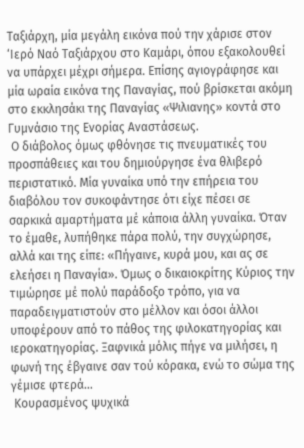Ταξιάρχη, μία μεγάλη εικόνα πού την χάρισε στον ‘Ιερό Ναό Ταξιάρχου στο Καμάρι, όπου εξακολουθεί να υπάρχει μέχρι σήμερα. Επίσης αγιογράφησε και μία ωραία εικόνα της Παναγίας, πού βρίσκεται ακόμη στο εκκλησάκι της Παναγίας «Ψιλιανης» κοντά στο Γυμνάσιο της Ενορίας Αναστάσεως.
 Ο διάβολος όμως φθόνησε τις πνευματικές του προσπάθειες και του δημιούργησε ένα θλιβερό περιστατικό. Μία γυναίκα υπό την επήρεια του διαβόλου τον συκοφάντησε ότι είχε πέσει σε σαρκικά αμαρτήματα μέ κάποια άλλη γυναίκα. Όταν το έμαθε, λυπήθηκε πάρα πολύ, την συγχώρησε, αλλά και της είπε: «Πήγαινε, κυρά μου, και ας σε ελεήσει η Παναγία». Όμως ο δικαιοκρίτης Κύριος την τιμώρησε μέ πολύ παράδοξο τρόπο, για να παραδειγματιστούν στο μέλλον και όσοι άλλοι υποφέρουν από το πάθος της φιλοκατηγορίας και ιεροκατηγορίας. Ξαφνικά μόλις πήγε να μιλήσει, η φωνή της έβγαινε σαν τού κόρακα, ενώ το σώμα της γέμισε φτερά…
 Κουρασμένος ψυχικά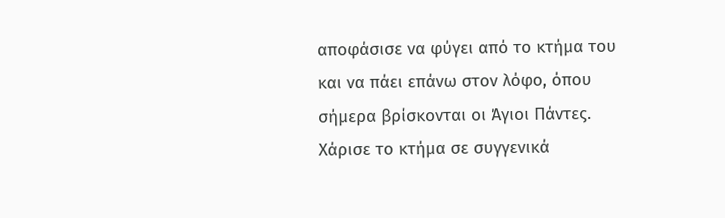αποφάσισε να φύγει από το κτήμα του και να πάει επάνω στον λόφο, όπου σήμερα βρίσκονται οι Άγιοι Πάντες. Χάρισε το κτήμα σε συγγενικά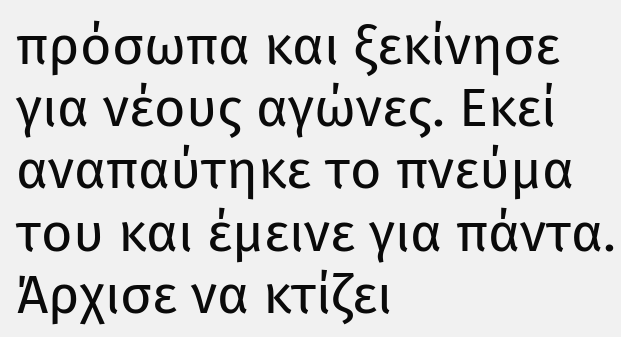πρόσωπα και ξεκίνησε για νέους αγώνες. Εκεί αναπαύτηκε το πνεύμα του και έμεινε για πάντα. Άρχισε να κτίζει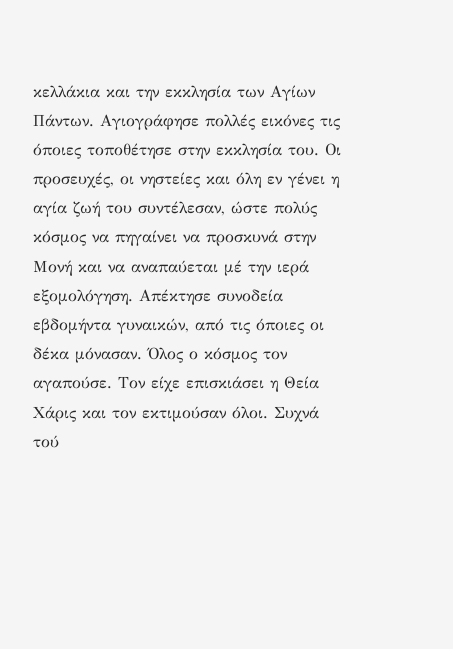κελλάκια και την εκκλησία των Αγίων Πάντων. Αγιογράφησε πολλές εικόνες τις όποιες τοποθέτησε στην εκκλησία του. Οι προσευχές, οι νηστείες και όλη εν γένει η αγία ζωή του συντέλεσαν, ώστε πολύς κόσμος να πηγαίνει να προσκυνά στην Μονή και να αναπαύεται μέ την ιερά εξομολόγηση. Απέκτησε συνοδεία εβδομήντα γυναικών, από τις όποιες οι δέκα μόνασαν. Όλος ο κόσμος τον αγαπούσε. Τον είχε επισκιάσει η Θεία Χάρις και τον εκτιμούσαν όλοι. Συχνά τού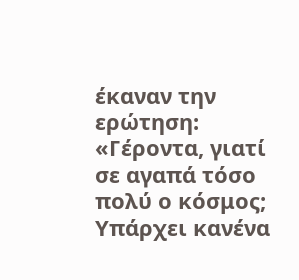έκαναν την ερώτηση: «Γέροντα, γιατί σε αγαπά τόσο πολύ ο κόσμος; Υπάρχει κανένα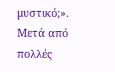μυστικό;». Μετά από πολλές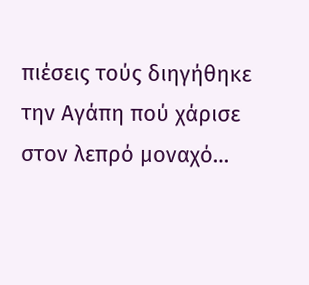πιέσεις τούς διηγήθηκε την Αγάπη πού χάρισε στον λεπρό μοναχό…